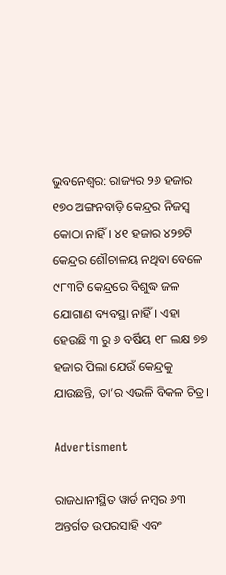ଭୁବନେଶ୍ବର: ରାଜ୍ୟର ୨୬ ହଜାର ୧୭୦ ଅଙ୍ଗନବାଡ଼ି କେନ୍ଦ୍ରର ନିଜସ୍ବ କୋଠା ନାହିଁ। ୪୧ ହଜାର ୪୨୭ଟି କେନ୍ଦ୍ରର ଶୌଚାଳୟ ନଥିବା ବେଳେ ୯୮୩ଟି କେନ୍ଦ୍ରରେ ବିଶୁଦ୍ଧ ଜଳ ଯୋଗାଣ ବ୍ୟବସ୍ଥା ନାହିଁ। ଏହା ହେଉଛି ୩ ରୁ ୬ ବର୍ଷିୟ ୧୮ ଲକ୍ଷ ୭୭ ହଜାର ପିଲା ଯେଉଁ କେନ୍ଦ୍ରକୁ ଯାଉଛନ୍ତି, ତା’ର ଏଭଳି ବିକଳ ଚିତ୍ର।

Advertisment

ରାଜଧାନୀସ୍ଥିତ ୱାର୍ଡ ନମ୍ବର ୬୩ ଅନ୍ତର୍ଗତ ଉପରସାହି ଏବଂ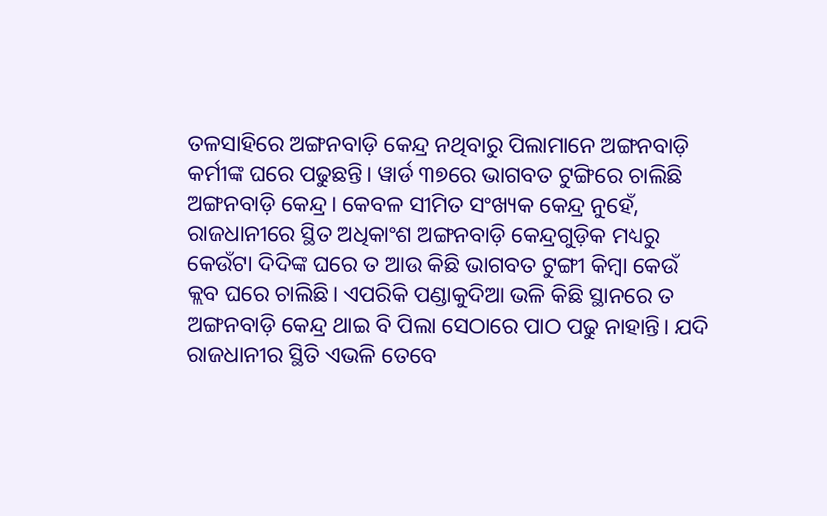ତଳସାହିରେ ଅଙ୍ଗନବାଡ଼ି କେନ୍ଦ୍ର ନଥିବାରୁ ପିଲାମାନେ ଅଙ୍ଗନବାଡ଼ି କର୍ମୀଙ୍କ ଘରେ ପଢୁଛନ୍ତି। ୱାର୍ଡ ୩୭ରେ ଭାଗବତ ଟୁଙ୍ଗିରେ ଚାଲିଛି ଅଙ୍ଗନବାଡ଼ି କେନ୍ଦ୍ର। କେବଳ ସୀମିତ ସଂଖ୍ୟକ କେନ୍ଦ୍ର ନୁହେଁ, ରାଜଧାନୀରେ ସ୍ଥିତ ଅଧିକାଂଶ ଅଙ୍ଗନବାଡ଼ି କେନ୍ଦ୍ରଗୁଡ଼ିକ ମଧ୍ୟରୁ କେଉଁଟା ଦିଦିଙ୍କ ଘରେ ତ ଆଉ କିଛି ଭାଗବତ ଟୁଙ୍ଗୀ କିମ୍ବା କେଉଁ କ୍ଲବ ଘରେ ଚାଲିଛି। ଏପରିକି ପଣ୍ଡାକୁଦିଆ ଭଳି କିଛି ସ୍ଥାନରେ ତ ଅଙ୍ଗନବାଡ଼ି କେନ୍ଦ୍ର ଥାଇ ବି ପିଲା ସେଠାରେ ପାଠ ପଢୁ ନାହାନ୍ତି। ଯଦି ରାଜଧାନୀର ସ୍ଥିତି ଏଭଳି ତେବେ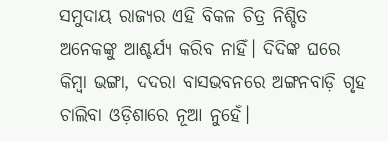ସମୁଦାୟ ରାଜ୍ୟର ଏହି ବିକଳ ଚିତ୍ର ନିଶ୍ଚିତ ଅନେକଙ୍କୁ ଆଶ୍ଚର୍ଯ୍ୟ କରିବ ନାହିଁ। ଦିଦିଙ୍କ ଘରେ କିମ୍ବା ଭଙ୍ଗା, ଦଦରା ବାସଭବନରେ ଅଙ୍ଗନବାଡ଼ି ଗୃହ ଚାଲିବା ଓଡ଼ିଶାରେ ନୂଆ ନୁହେଁ।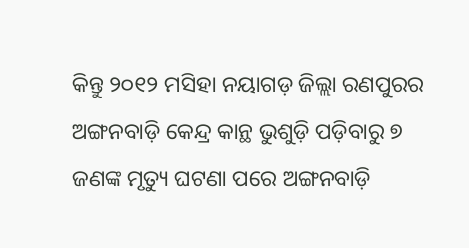କିନ୍ତୁ ୨୦୧୨ ମସିହା ନୟାଗଡ଼ ଜିଲ୍ଲା ରଣପୁରର ଅଙ୍ଗନବାଡ଼ି କେନ୍ଦ୍ର କାନ୍ଥ ଭୁଶୁଡ଼ି ପଡ଼ିବାରୁ ୭ ଜଣଙ୍କ ମୃତ୍ୟୁ ଘଟଣା ପରେ ଅଙ୍ଗନବାଡ଼ି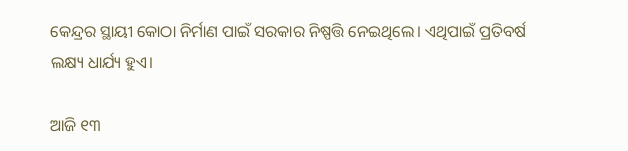କେନ୍ଦ୍ରର ସ୍ଥାୟୀ କୋଠା ନିର୍ମାଣ ପାଇଁ ସରକାର ନିଷ୍ପତ୍ତି ନେଇଥିଲେ। ଏଥିପାଇଁ ପ୍ରତିବର୍ଷ ଲକ୍ଷ୍ୟ ଧାର୍ଯ୍ୟ ହୁଏ।

ଆଜି ୧୩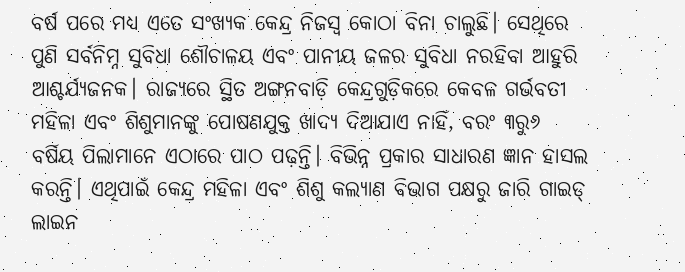ବର୍ଷ ପରେ ମଧ୍ୟ ଏତେ ସଂଖ୍ୟକ କେନ୍ଦ୍ର ନିଜସ୍ବ କୋଠା ବିନା ଚାଲୁଛି। ସେଥିରେ ପୁଣି ସର୍ବନିମ୍ନ ସୁବିଧା ଶୌଚାଳୟ ଏବଂ ପାନୀୟ ଜଳର ସୁବିଧା ନରହିବା ଆହୁରି ଆଶ୍ଚର୍ଯ୍ୟଜନକ। ରାଜ୍ୟରେ ସ୍ଥିତ ଅଙ୍ଗନବାଡ଼ି କେନ୍ଦ୍ରଗୁଡ଼ିକରେ କେବଳ ଗର୍ଭବତୀ ମହିଳା ଏବଂ ଶିଶୁମାନଙ୍କୁ ପୋଷଣଯୁକ୍ତ ଖାଦ୍ୟ ଦିଆଯାଏ ନାହିଁ, ବରଂ ୩ରୁ୬ ବର୍ଷିୟ ପିଲାମାନେ ଏଠାରେ ପାଠ ପଢ଼ନ୍ତି। ବିଭିନ୍ନ ପ୍ରକାର ସାଧାରଣ ଜ୍ଞାନ ହାସଲ କରନ୍ତି। ଏଥିପାଇଁ କେନ୍ଦ୍ର ମହିଳା ଏବଂ ଶିଶୁ କଲ୍ୟାଣ ବିଭାଗ ପକ୍ଷରୁ ଜାରି ଗାଇଡ୍‌ ଲାଇନ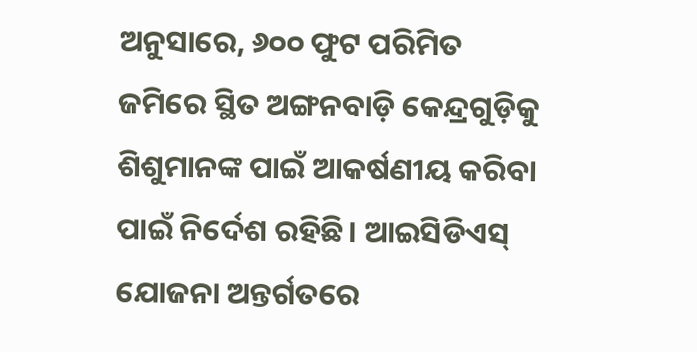ଅନୁସାରେ, ୬୦୦ ଫୁଟ ପରିମିତ ଜମିରେ ସ୍ଥିତ ଅଙ୍ଗନବାଡ଼ି କେନ୍ଦ୍ରଗୁଡ଼ିକୁ ଶିଶୁମାନଙ୍କ ପାଇଁ ଆକର୍ଷଣୀୟ କରିବା ପାଇଁ ନିର୍ଦେଶ ରହିଛି। ଆଇସିଡିଏସ୍‌ ଯୋଜନା ଅନ୍ତର୍ଗତରେ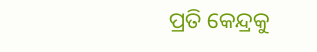ପ୍ରତି କେନ୍ଦ୍ରକୁ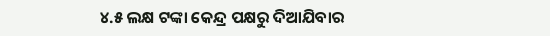୪.୫ ଲକ୍ଷ ଟଙ୍କା କେନ୍ଦ୍ର ପକ୍ଷରୁ ଦିଆଯିବାର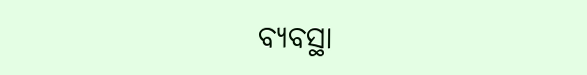ବ୍ୟବସ୍ଥା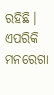ରହିଛି। ଏପରିକି ମନରେଗା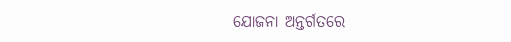ଯୋଜନା ଅନ୍ତର୍ଗତରେ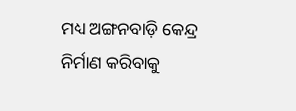ମଧ୍ୟ ଅଙ୍ଗନବାଡ଼ି କେନ୍ଦ୍ର ନିର୍ମାଣ କରିବାକୁ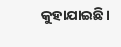କୁହାଯାଇଛି।